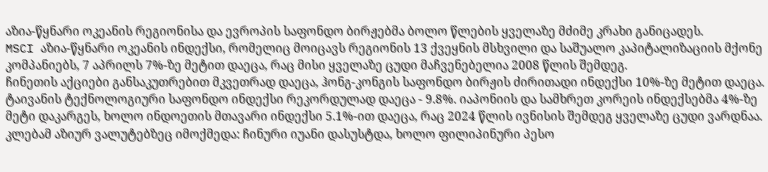აზია-წყნარი ოკეანის რეგიონისა და ევროპის საფონდო ბირჟებმა ბოლო წლების ყველაზე მძიმე კრახი განიცადეს.
MSCI აზია-წყნარი ოკეანის ინდექსი, რომელიც მოიცავს რეგიონის 13 ქვეყნის მსხვილი და საშუალო კაპიტალიზაციის მქონე კომპანიებს, 7 აპრილს 7%-ზე მეტით დაეცა, რაც მისი ყველაზე ცუდი მაჩვენებელია 2008 წლის შემდეგ.
ჩინეთის აქციები განსაკუთრებით მკვეთრად დაეცა, ჰონგ-კონგის საფონდო ბირჟის ძირითადი ინდექსი 10%-ზე მეტით დაეცა. ტაივანის ტექნოლოგიური საფონდო ინდექსი რეკორდულად დაეცა - 9.8%. იაპონიის და სამხრეთ კორეის ინდექსებმა 4%-ზე მეტი დაკარგეს, ხოლო ინდოეთის მთავარი ინდექსი 5.1%-ით დაეცა, რაც 2024 წლის ივნისის შემდეგ ყველაზე ცუდი ვარდნაა.
კლებამ აზიურ ვალუტებზეც იმოქმედა: ჩინური იუანი დასუსტდა, ხოლო ფილიპინური პესო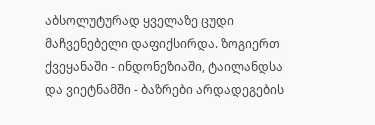აბსოლუტურად ყველაზე ცუდი მაჩვენებელი დაფიქსირდა. ზოგიერთ ქვეყანაში - ინდონეზიაში, ტაილანდსა და ვიეტნამში - ბაზრები არდადეგების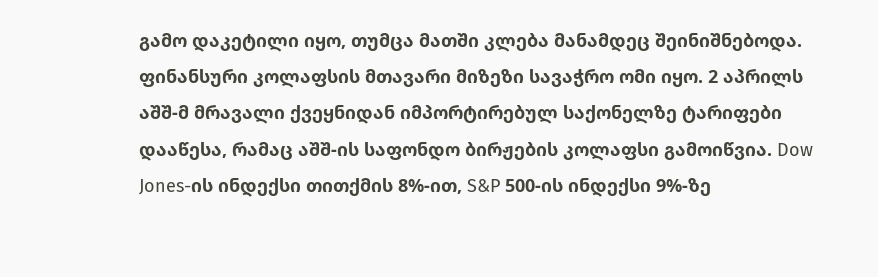გამო დაკეტილი იყო, თუმცა მათში კლება მანამდეც შეინიშნებოდა.
ფინანსური კოლაფსის მთავარი მიზეზი სავაჭრო ომი იყო. 2 აპრილს აშშ-მ მრავალი ქვეყნიდან იმპორტირებულ საქონელზე ტარიფები დააწესა, რამაც აშშ-ის საფონდო ბირჟების კოლაფსი გამოიწვია. Dow Jones-ის ინდექსი თითქმის 8%-ით, S&P 500-ის ინდექსი 9%-ზე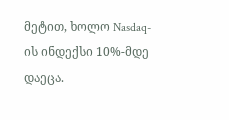მეტით, ხოლო Nasdaq-ის ინდექსი 10%-მდე დაეცა.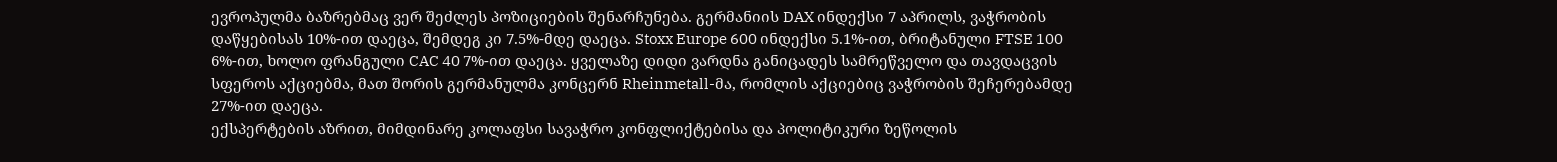ევროპულმა ბაზრებმაც ვერ შეძლეს პოზიციების შენარჩუნება. გერმანიის DAX ინდექსი 7 აპრილს, ვაჭრობის დაწყებისას 10%-ით დაეცა, შემდეგ კი 7.5%-მდე დაეცა. Stoxx Europe 600 ინდექსი 5.1%-ით, ბრიტანული FTSE 100 6%-ით, ხოლო ფრანგული CAC 40 7%-ით დაეცა. ყველაზე დიდი ვარდნა განიცადეს სამრეწველო და თავდაცვის სფეროს აქციებმა, მათ შორის გერმანულმა კონცერნ Rheinmetall-მა, რომლის აქციებიც ვაჭრობის შეჩერებამდე 27%-ით დაეცა.
ექსპერტების აზრით, მიმდინარე კოლაფსი სავაჭრო კონფლიქტებისა და პოლიტიკური ზეწოლის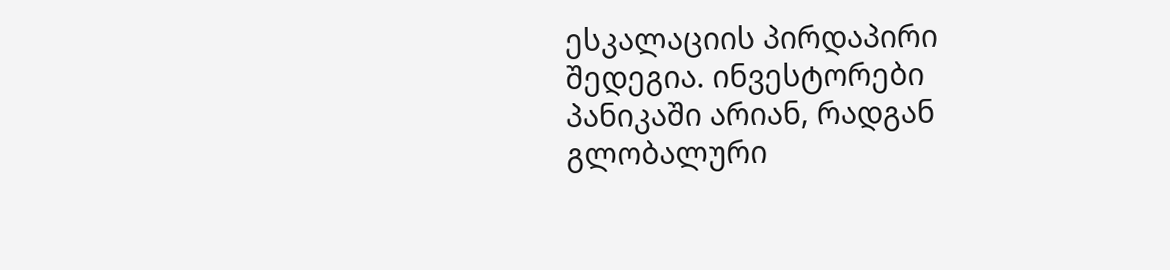ესკალაციის პირდაპირი შედეგია. ინვესტორები პანიკაში არიან, რადგან გლობალური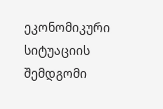ეკონომიკური სიტუაციის შემდგომი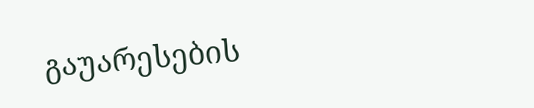გაუარესების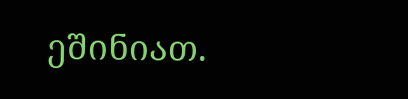ეშინიათ.